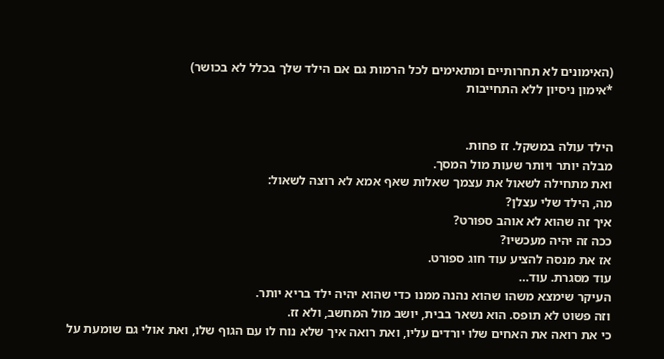(האימונים לא תחרותיים ומתאימים לכל הרמות גם אם הילד שלך בכלל לא בכושר)
*אימון ניסיון ללא התחייבות


הילד עולה במשקל. זז פחות.
מבלה יותר ויותר שעות מול המסך.
ואת מתחילה לשאול את עצמך שאלות שאף אמא לא רוצה לשאול:
מה, הילד שלי עצלן?
איך זה שהוא לא אוהב ספורט?
ככה זה יהיה מעכשיו?
אז את מנסה להציע עוד חוג ספורט.
עוד מסגרת. עוד…
העיקר שימצא משהו שהוא נהנה ממנו כדי שהוא יהיה ילד בריא יותר.
וזה פשוט לא תופס. הוא נשאר בבית, יושב מול המחשב, ולא זז.
כי את רואה את האחים שלו יורדים עליו, ואת רואה איך שלא נוח לו עם הגוף שלו, ואת אולי גם שומעת על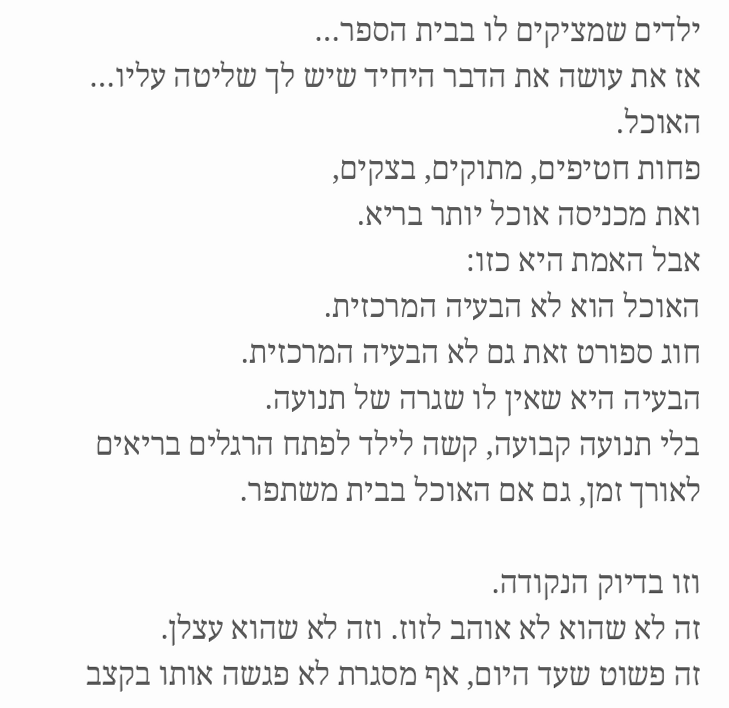ילדים שמציקים לו בבית הספר…
אז את עושה את הדבר היחיד שיש לך שליטה עליו… האוכל.
פחות חטיפים, מתוקים, בצקים,
ואת מכניסה אוכל יותר בריא.
אבל האמת היא כזו:
האוכל הוא לא הבעיה המרכזית.
חוג ספורט זאת גם לא הבעיה המרכזית.
הבעיה היא שאין לו שגרה של תנועה.
בלי תנועה קבועה, קשה לילד לפתח הרגלים בריאים לאורך זמן, גם אם האוכל בבית משתפר.

וזו בדיוק הנקודה.
זה לא שהוא לא אוהב לזוז. וזה לא שהוא עצלן.
זה פשוט שעד היום, אף מסגרת לא פגשה אותו בקצב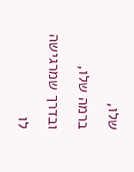שלו,
ברמה שלו, ובדרך שמרגישה לו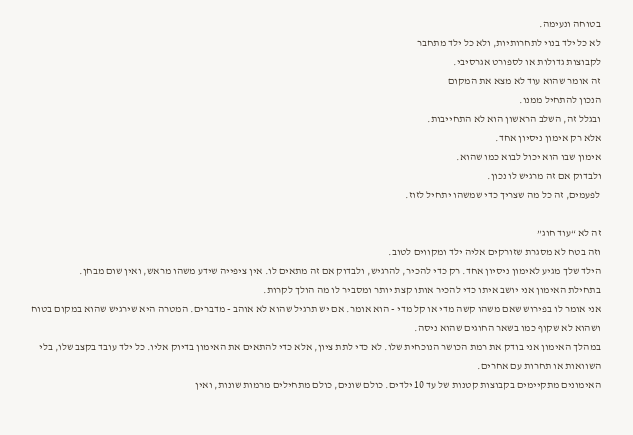בטוחה ונעימה.
לא כל ילד בנוי לתחרותיות, ולא כל ילד מתחבר
לקבוצות גדולות או לספורט אגרסיבי.
זה אומר שהוא עוד לא מצא את המקום
הנכון להתחיל ממנו.
ובגלל זה, השלב הראשון הוא לא התחייבות.
אלא רק אימון ניסיון אחד.
אימון שבו הוא יכול לבוא כמו שהוא.
ולבדוק אם זה מרגיש לו נכון.
לפעמים, זה כל מה שצריך כדי שמשהו יתחיל לזוז.

זה לא “עוד חוג”
וזה בטח לא מסגרת שזורקים אליה ילד ומקווים לטוב.
הילד שלך מגיע לאימון ניסיון אחד. רק כדי להכיר, להרגיש, ולבדוק אם זה מתאים לו. אין ציפייה שידע משהו מראש, ואין שום מבחן.
בתחילת האימון אני יושב איתו כדי להכיר אותו קצת יותר ומסביר לו מה הולך לקרות.
אני אומר לו בפירוש שאם משהו קשה מדי או קל מדי - הוא אומר. אם יש תרגיל שהוא לא אוהב - מדברים. המטרה היא שירגיש שהוא במקום בטוח ושהוא לא שקוף כמו בשאר החוגים שהוא ניסה.
במהלך האימון אני בודק את רמת הכושר הנוכחית שלו. לא כדי לתת ציון, אלא כדי להתאים את האימון בדיוק אליו. כל ילד עובד בקצב שלו, בלי השוואות או תחרות עם אחרים.
האימונים מתקיימים בקבוצות קטנות של עד 10 ילדים. כולם שונים, כולם מתחילים מרמות שונות, ואין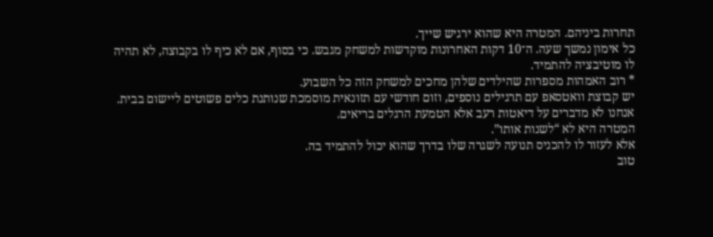תחרות ביניהם. המטרה היא שהוא ירגיש שייך.
כל אימון נמשך שעה. ה־10 דקות האחרונות מוקדשות למשחק מגבש. כי בסוף, אם לא כיף לו בקבוצה, לא תהיה לו מוטיבציה להתמיד.
* רוב האמהות מספרות שהילדים שלהן מחכים למשחק הזה כל השבוע.
יש קבוצת וואטסאפ עם תרגילים נוספים, וזום חודשי עם תזונאית מוסמכת שנותנת כלים פשוטים ליישום בבית. אנחנו לא מדברים על דיאטות רעב אלא הטמעת הרגלים בריאים.
המטרה היא לא “לשנות אותו”.
אלא לעזור לו להכניס תנועה לשגרה שלו בדרך שהוא יכול להתמיד בה.
טוב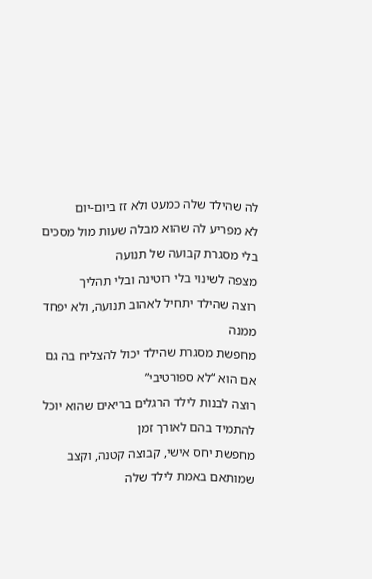לה שהילד שלה כמעט ולא זז ביום-יום
לא מפריע לה שהוא מבלה שעות מול מסכים בלי מסגרת קבועה של תנועה
מצפה לשינוי בלי רוטינה ובלי תהליך
רוצה שהילד יתחיל לאהוב תנועה, ולא יפחד ממנה
מחפשת מסגרת שהילד יכול להצליח בה גם אם הוא “לא ספורטיבי”
רוצה לבנות לילד הרגלים בריאים שהוא יוכל להתמיד בהם לאורך זמן
מחפשת יחס אישי, קבוצה קטנה, וקצב שמותאם באמת לילד שלה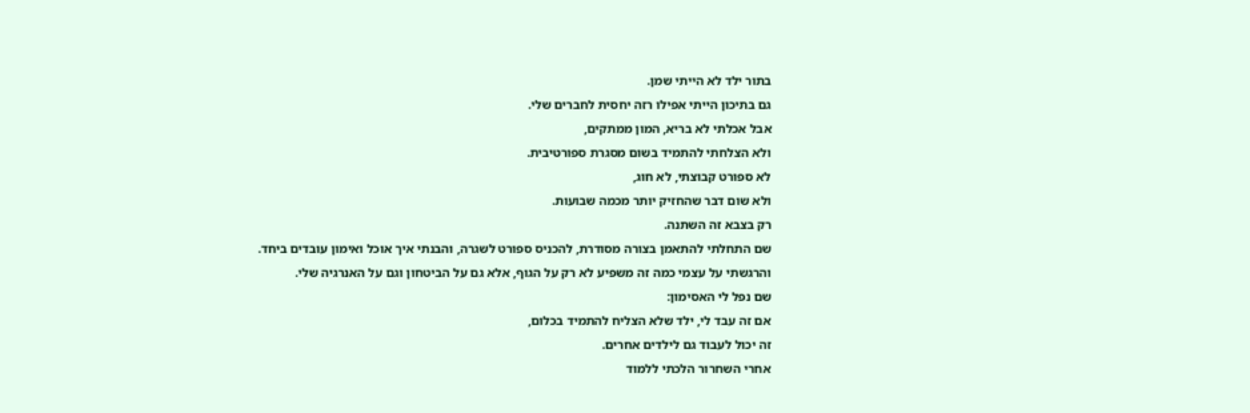בתור ילד לא הייתי שמן.
גם בתיכון הייתי אפילו רזה יחסית לחברים שלי.
אבל אכלתי לא בריא, המון ממתקים,
ולא הצלחתי להתמיד בשום מסגרת ספורטיבית.
לא ספורט קבוצתי, לא חוג,
ולא שום דבר שהחזיק יותר מכמה שבועות.
רק בצבא זה השתנה.
שם התחלתי להתאמן בצורה מסודרת, להכניס ספורט לשגרה, והבנתי איך אוכל ואימון עובדים ביחד.
והרגשתי על עצמי כמה זה משפיע לא רק על הגוף, אלא גם על הביטחון וגם על האנרגיה שלי.
שם נפל לי האסימון:
אם זה עבד לי, ילד שלא הצליח להתמיד בכלום,
זה יכול לעבוד גם לילדים אחרים.
אחרי השחרור הלכתי ללמוד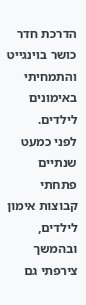הדרכת חדר כושר בוינגייט והתמחיתי באימונים לילדים.
לפני כמעט שנתיים פתחתי קבוצות אימון לילדים, ובהמשך צירפתי גם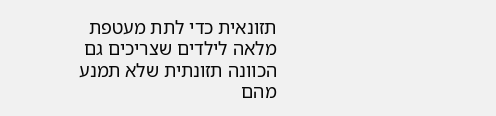תזונאית כדי לתת מעטפת מלאה לילדים שצריכים גם הכוונה תזונתית שלא תמנע מהם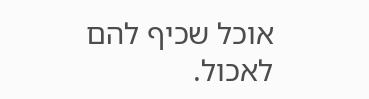אוכל שכיף להם לאכול.